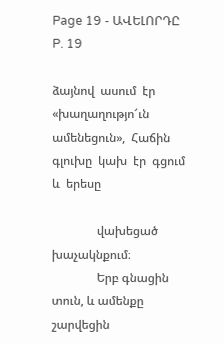Page 19 - ԱՎԵԼՈՐԴԸ
P. 19

ձայնով  ասում  էր  «խաղաղությո՜ւն  ամենեցուն»,  Հաճին  գլուխը  կախ  էր  գցում  և  երեսը

               վախեցած խաչակնքում։
               Երբ գնացին տուն, և ամենքը շարվեցին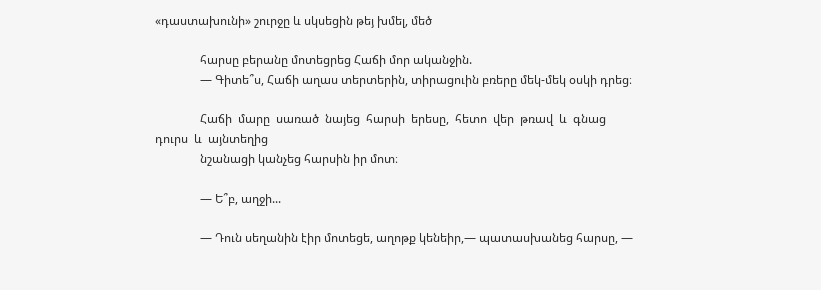«դաստախունի» շուրջը և սկսեցին թեյ խմել, մեծ

               հարսը բերանը մոտեցրեց Հաճի մոր ականջին.
               — Գիտե՞ս, Հաճի աղաս տերտերին, տիրացուին բռերը մեկ-մեկ օսկի դրեց։

               Հաճի  մարը  սառած  նայեց  հարսի  երեսը,  հետո  վեր  թռավ  և  գնաց  դուրս  և  այնտեղից
               նշանացի կանչեց հարսին իր մոտ։

               — Ե՞բ, աղջի...

               — Դուն սեղանին էիր մոտեցե, աղոթք կենեիր,— պատասխանեց հարսը, —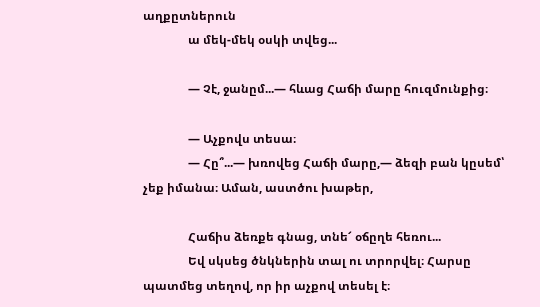աղքըտներուն
               ա մեկ-մեկ օսկի տվեց...

               — Չէ, ջանըմ...— հևաց Հաճի մարը հուզմունքից։

               — Աչքովս տեսա։
               — Հը՞...— խռովեց Հաճի մարը,— ձեզի բան կըսեմ՝ չեք իմանա։ Աման, աստծու խաթեր,

               Հաճիս ձեռքե գնաց, տնե՜ օճըղե հեռու...
               Եվ սկսեց ծնկներին տալ ու տրորվել։ Հարսը պատմեց տեղով, որ իր աչքով տեսել է։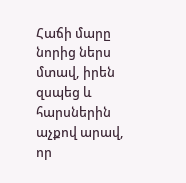Հաճի մարը նորից ներս մտավ, իրեն զսպեց և հարսներին աչքով արավ, որ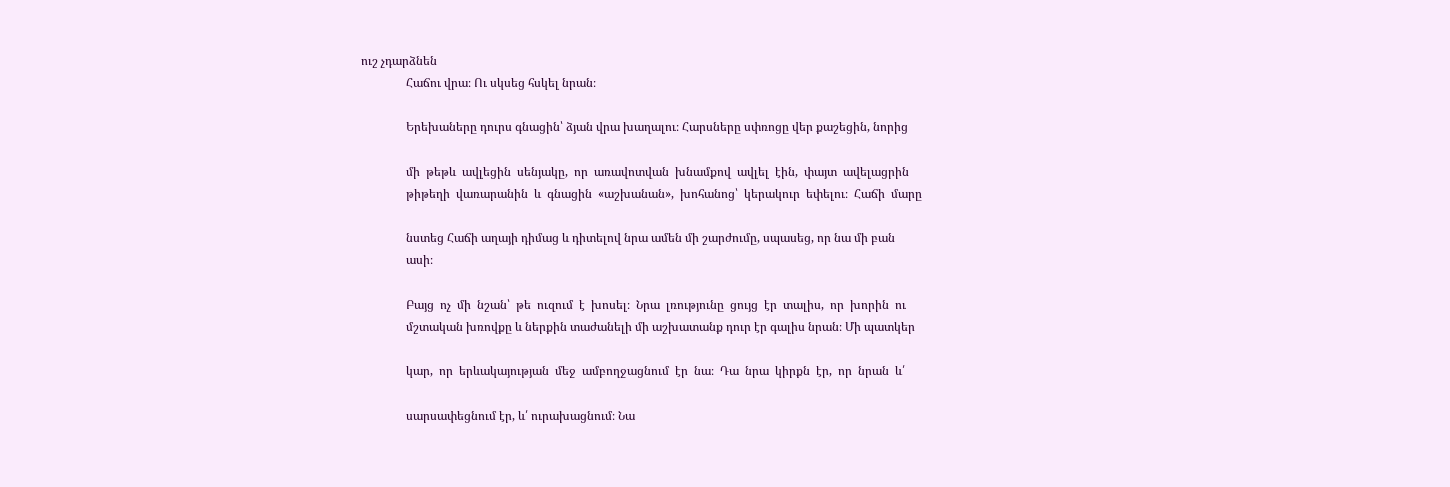ուշ չդարձնեն
               Հաճու վրա։ Ու սկսեց հսկել նրան։

               Երեխաները դուրս գնացին՝ ձյան վրա խաղալու։ Հարսները սփռոցը վեր քաշեցին, նորից

               մի  թեթև  ավլեցին  սենյակը,  որ  առավոտվան  խնամքով  ավլել  էին,  փայտ  ավելացրին
               թիթեղի  վառարանին  և  գնացին  «աշխանան»,  խոհանոց՝  կերակուր  եփելու։  Հաճի  մարը

               նստեց Հաճի աղայի դիմաց և դիտելով նրա ամեն մի շարժումը, սպասեց, որ նա մի բան
               ասի։

               Բայց  ոչ  մի  նշան՝  թե  ուզում  է  խոսել։  Նրա  լռությունը  ցույց  էր  տալիս,  որ  խորին  ու
               մշտական խռովքը և ներքին տաժանելի մի աշխատանք դուր էր գալիս նրան։ Մի պատկեր

               կար,  որ  երևակայության  մեջ  ամբողջացնում  էր  նա։  Դա  նրա  կիրքն  էր,  որ  նրան  և՛

               սարսափեցնում էր, և՛ ուրախացնում։ Նա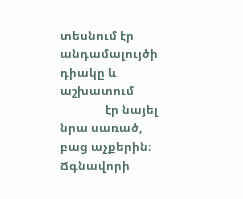տեսնում էր անդամալույծի դիակը և աշխատում
               էր նայել նրա սառած, բաց աչքերին։ Ճգնավորի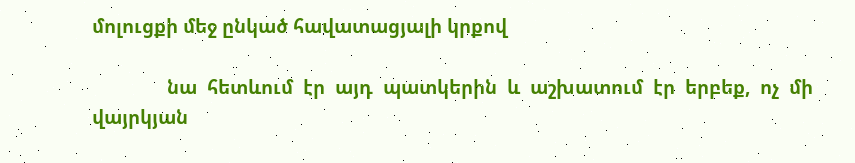մոլուցքի մեջ ընկած հավատացյալի կրքով

               նա  հետևում  էր  այդ  պատկերին  և  աշխատում  էր  երբեք,  ոչ  մի  վայրկյան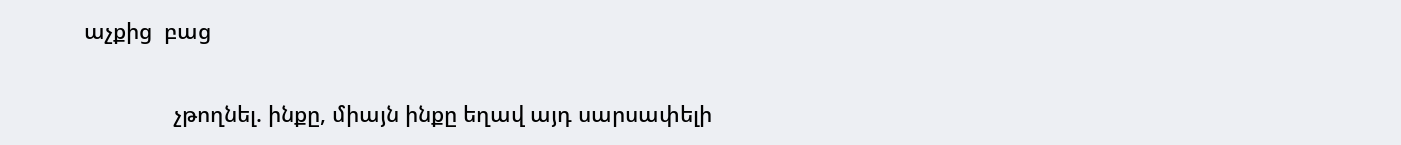աչքից  բաց

               չթողնել. ինքը, միայն ինքը եղավ այդ սարսափելի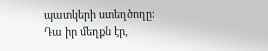պատկերի ստեղծողը։ Դա իր մեղքն էր,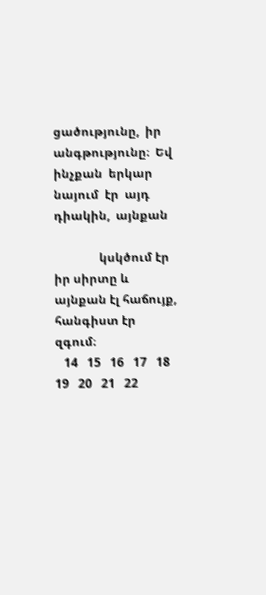ցածությունը,  իր  անգթությունը։  Եվ  ինչքան  երկար  նայում  էր  այդ  դիակին,  այնքան

               կսկծում էր իր սիրտը և այնքան էլ հաճույք, հանգիստ էր զգում։
   14   15   16   17   18   19   20   21   22